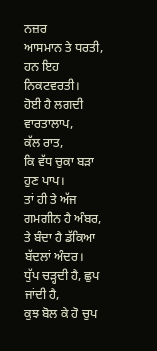ਨਜ਼ਰ
ਆਸਮਾਨ ਤੇ ਧਰਤੀ,
ਹਨ ਇਹ ਨਿਕਟਵਰਤੀ।
ਹੋਈ ਹੈ ਲਗਦੀ ਵਾਰਤਾਲਾਪ,
ਕੱਲ ਰਾਤ,
ਕਿ ਵੱਧ ਚੁਕਾ ਬੜਾ ਹੁਣ ਪਾਪ।
ਤਾਂ ਹੀ ਤੇ ਅੱਜ ਗਮਗੀਨ ਹੈ ਅੰਬਰ,
ਤੇ ਬੰਦਾ ਹੈ ਡੱਕਿਆ ਬੱਦਲਾਂ ਅੰਦਰ।
ਧੁੱਪ ਚੜ੍ਹਦੀ ਹੈ, ਛੁਪ ਜਾਂਦੀ ਹੈ,
ਕੁਝ ਬੋਲ ਕੇ ਹੋ ਚੁਪ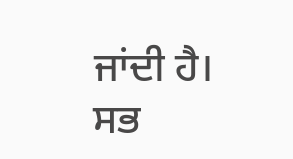ਜਾਂਦੀ ਹੈ।
ਸਭ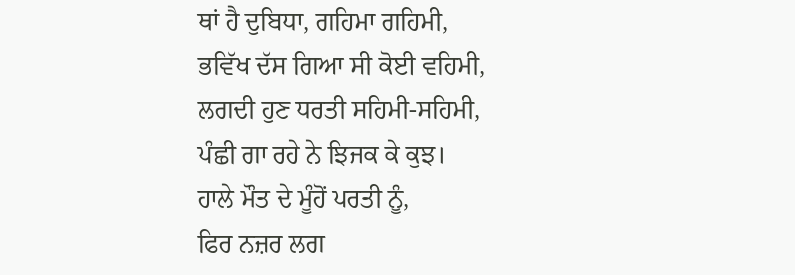ਥਾਂ ਹੈ ਦੁਬਿਧਾ, ਗਹਿਮਾ ਗਹਿਮੀ,
ਭਵਿੱਖ ਦੱਸ ਗਿਆ ਸੀ ਕੋਈ ਵਹਿਮੀ,
ਲਗਦੀ ਹੁਣ ਧਰਤੀ ਸਹਿਮੀ-ਸਹਿਮੀ,
ਪੰਛੀ ਗਾ ਰਹੇ ਨੇ ਝਿਜਕ ਕੇ ਕੁਝ।
ਹਾਲੇ ਮੌਤ ਦੇ ਮੂੰਹੋਂ ਪਰਤੀ ਨੂੰ,
ਫਿਰ ਨਜ਼ਰ ਲਗ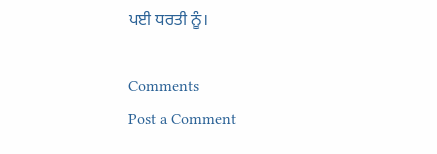ਪਈ ਧਰਤੀ ਨੂੰ।

Comments
Post a Comment